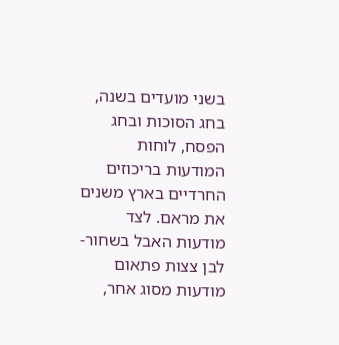בשני מועדים בשנה, בחג הסוכות ובחג הפסח, לוחות המודעות בריכוזים החרדיים בארץ משנים את מראם. לצד מודעות האבל בשחור-לבן צצות פתאום מודעות מסוג אחר,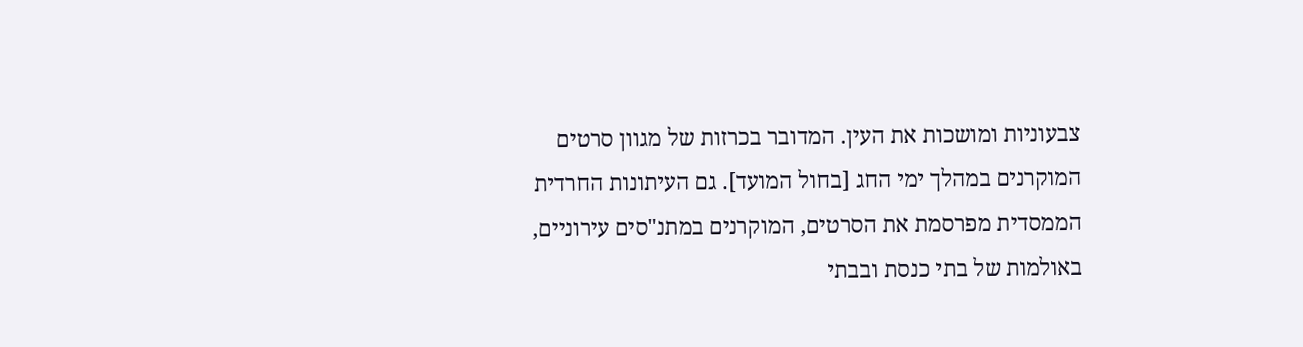צבעוניות ומושכות את העין. המדובר בכרזות של מגוון סרטים המוקרנים במהלך ימי החג [בחול המועד]. גם העיתונות החרדית הממסדית מפרסמת את הסרטים, המוקרנים במתנ"סים עירוניים, באולמות של בתי כנסת ובבתי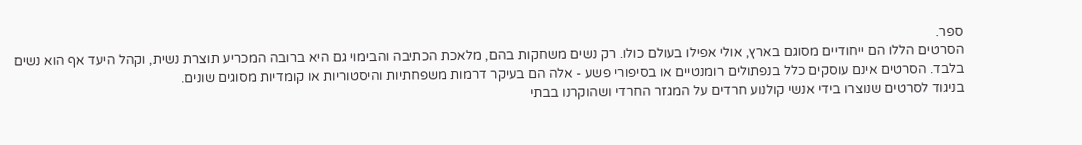ספר.
הסרטים הללו הם ייחודיים מסוגם בארץ, אולי אפילו בעולם כולו. רק נשים משחקות בהם, מלאכת הכתיבה והבימוי גם היא ברובה המכריע תוצרת נשית, וקהל היעד אף הוא נשים בלבד. הסרטים אינם עוסקים כלל בנפתולים רומנטיים או בסיפורי פשע - אלה הם בעיקר דרמות משפחתיות והיסטוריות או קומדיות מסוגים שונים.
בניגוד לסרטים שנוצרו בידי אנשי קולנוע חרדים על המגזר החרדי ושהוקרנו בבתי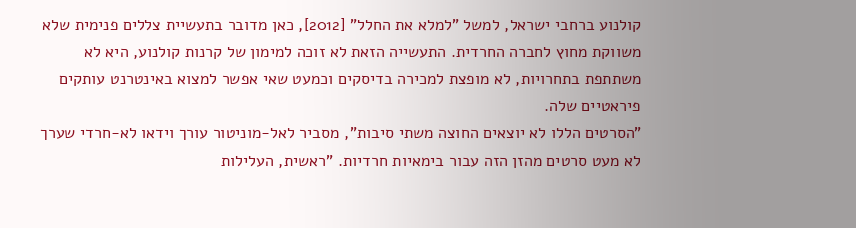קולנוע ברחבי ישראל, למשל "למלא את החלל" [2012], כאן מדובר בתעשיית צללים פנימית שלא משווקת מחוץ לחברה החרדית. התעשייה הזאת לא זוכה למימון של קרנות קולנוע, היא לא משתתפת בתחרויות, לא מופצת למכירה בדיסקים וכמעט שאי אפשר למצוא באינטרנט עותקים פיראטיים שלה.
"הסרטים הללו לא יוצאים החוצה משתי סיבות", מסביר לאל-מוניטור עורך וידאו לא-חרדי שערך לא מעט סרטים מהזן הזה עבור בימאיות חרדיות. "ראשית, העלילות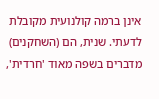אינן ברמה קולנועית מקובלת לדעתי. שנית, הם (השחקנים) מדברים בשפה מאוד 'חרדית',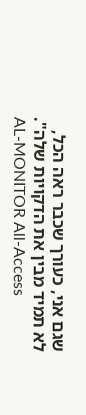שגם אני, כעורך שכבר ראה הכל, לא תמיד מבין את הדקויות שלה".
AL-MONITOR All-Access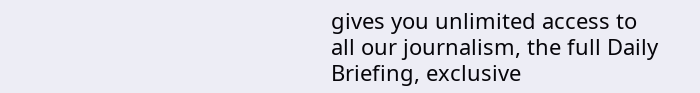gives you unlimited access to all our journalism, the full Daily Briefing, exclusive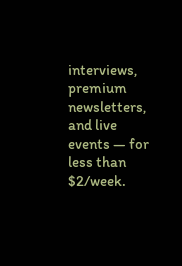interviews, premium newsletters, and live events — for less than $2/week.